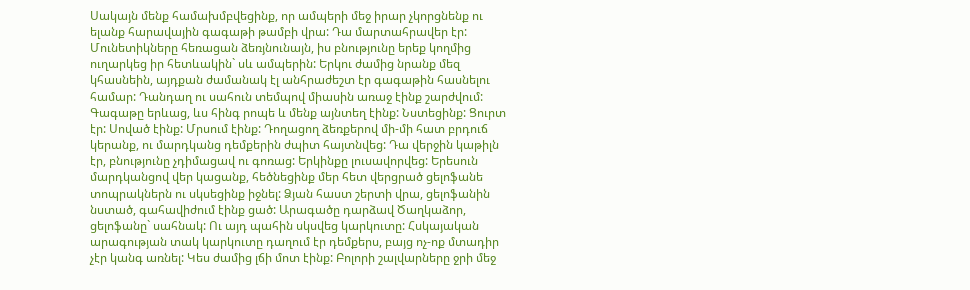Սակայն մենք համախմբվեցինք, որ ամպերի մեջ իրար չկորցնենք ու ելանք հարավային գագաթի թամբի վրա: Դա մարտահրավեր էր: Մունետիկները հեռացան ձեռյնունայն, իս բնությունը երեք կողմից ուղարկեց իր հետևակին` սև ամպերին: Երկու ժամից նրանք մեզ կհասնեին, այդքան ժամանակ էլ անհրաժեշտ էր գագաթին հասնելու համար: Դանդաղ ու սահուն տեմպով միասին առաջ էինք շարժվում: Գագաթը երևաց, ևս հինգ րոպե և մենք այնտեղ էինք: Նստեցինք: Ցուրտ էր: Սոված էինք: Մրսում էինք: Դողացող ձեռքերով մի-մի հատ բրդուճ կերանք, ու մարդկանց դեմքերին ժպիտ հայտնվեց: Դա վերջին կաթիլն էր, բնությունը չդիմացավ ու գոռաց: Երկինքը լուսավորվեց: Երեսուն մարդկանցով վեր կացանք, հեծնեցինք մեր հետ վերցրած ցելոֆանե տոպրակներն ու սկսեցինք իջնել: Ձյան հաստ շերտի վրա, ցելոֆանին նստած, գահավիժում էինք ցած: Արագածը դարձավ Ծաղկաձոր, ցելոֆանը` սահնակ: Ու այդ պահին սկսվեց կարկուտը: Հսկայական արագության տակ կարկուտը դաղում էր դեմքերս, բայց ոչ-ոք մտադիր չէր կանգ առնել: Կես ժամից լճի մոտ էինք: Բոլորի շալվարները ջրի մեջ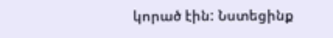կորած էին: Նստեցինք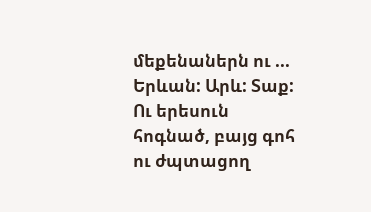մեքենաներն ու ... Երևան: Արև: Տաք: Ու երեսուն հոգնած, բայց գոհ ու ժպտացող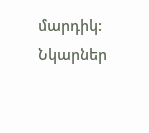մարդիկ:
Նկարներ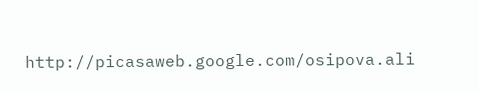http://picasaweb.google.com/osipova.ali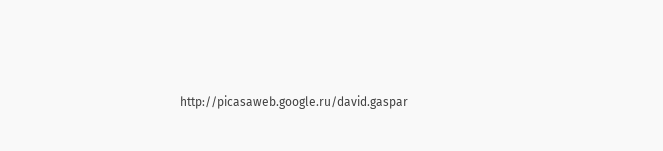http://picasaweb.google.ru/david.gaspar